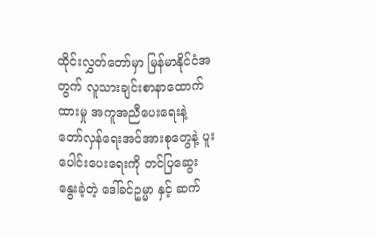ထိုင်းလွှတ်တော်မှာ မြန်မာနိုင်ငံအတွက် လူသားချင်းစာနာထောက်ထားမှု အကူအညီပေးရေးနဲ့ တော်လှန်ရေးအင်အားစုတွေနဲ့ ပူးပေါင်းပေးရေးကို တင်ပြဆွေးနွေးခဲ့တဲ့ ဒေါ်ခင်ဥမ္မာ နှင့် ဆက်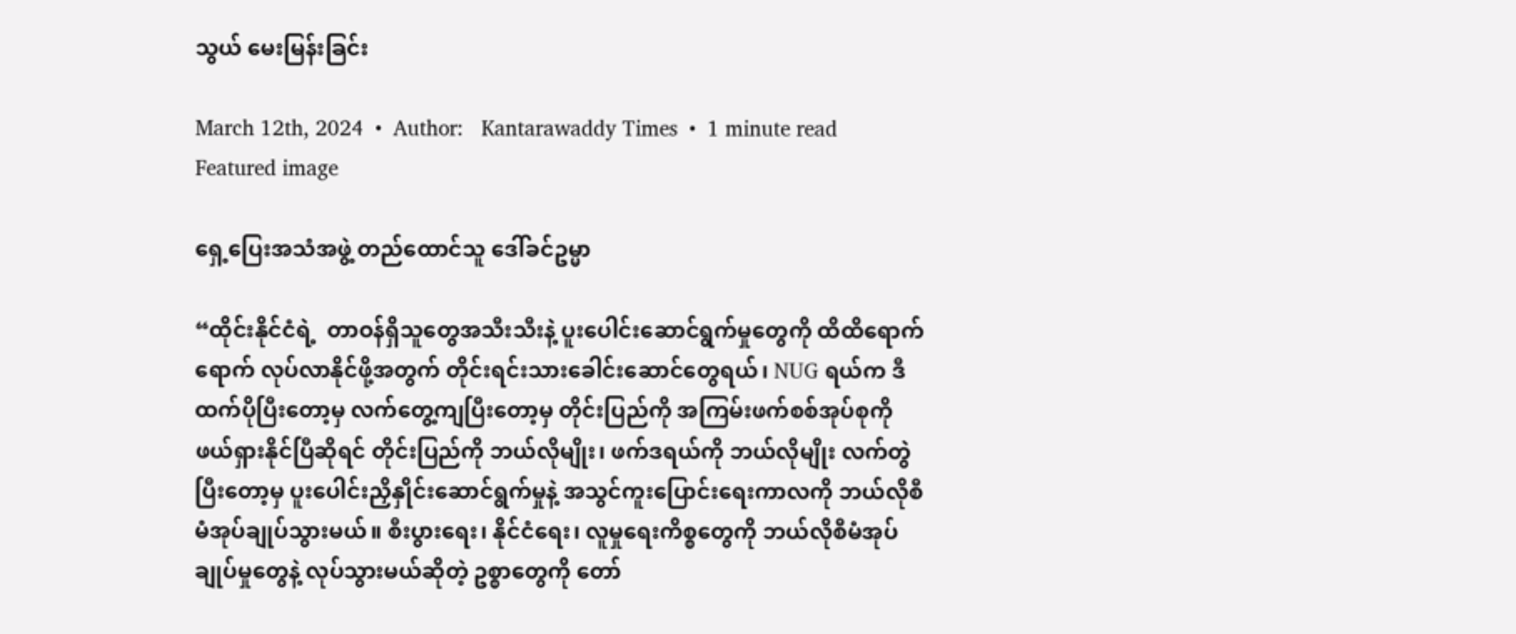သွယ် မေးမြန်းခြင်း

March 12th, 2024  •  Author:   Kantarawaddy Times  •  1 minute read
Featured image

ရှေ့ပြေးအသံအဖွဲ့ တည်ထောင်သူ ဒေါ်ခင်ဥမ္မာ

“ထိုင်းနိုင်ငံရဲ့  တာဝန်ရှိသူတွေအသီးသီးနဲ့ ပူးပေါင်းဆောင်ရွက်မှုတွေကို ထိထိရောက်ရောက် လုပ်လာနိုင်ဖို့အတွက် တိုင်းရင်းသားခေါင်းဆောင်တွေရယ်၊ NUG ရယ်က ဒီထက်ပိုပြီးတော့မှ လက်တွေ့ကျပြီးတော့မှ တိုင်းပြည်ကို အကြမ်းဖက်စစ်အုပ်စုကို ဖယ်ရှားနိုင်ပြီဆိုရင် တိုင်းပြည်ကို ဘယ်လိုမျိုး၊ ဖက်ဒရယ်ကို ဘယ်လိုမျိုး လက်တွဲပြီးတော့မှ ပူးပေါင်းညှိနှိုင်းဆောင်ရွက်မှုနဲ့ အသွင်ကူးပြောင်းရေးကာလကို ဘယ်လိုစီမံအုပ်ချုပ်သွားမယ်။ စီးပွားရေး၊ နိုင်ငံရေး၊ လူမှုရေးကိစ္စတွေကို ဘယ်လိုစီမံအုပ်ချုပ်မှုတွေနဲ့ လုပ်သွားမယ်ဆိုတဲ့ ဥစ္စာတွေကို တော်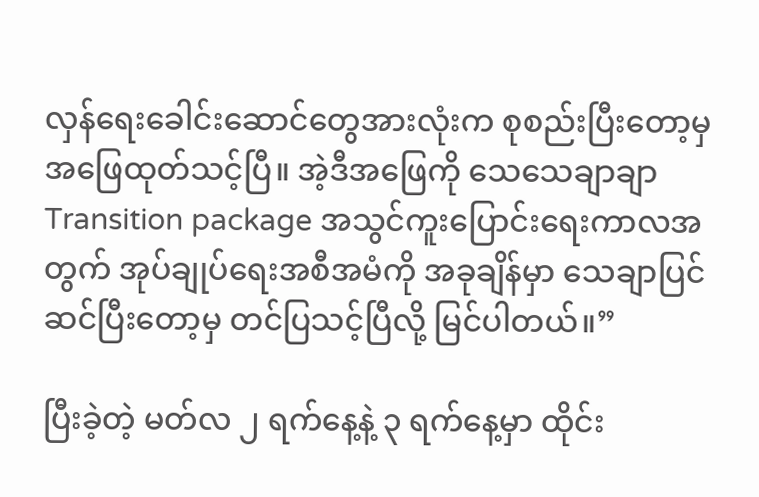လှန်ရေးခေါင်းဆောင်တွေအားလုံးက စုစည်းပြီးတော့မှ အဖြေထုတ်သင့်ပြီ။ အဲ့ဒီအဖြေကို သေသေချာချာ Transition package အသွင်ကူးပြောင်းရေးကာလအတွက် အုပ်ချုပ်ရေးအစီအမံကို အခုချိန်မှာ သေချာပြင်ဆင်ပြီးတော့မှ တင်ပြသင့်ပြီလို့ မြင်ပါတယ်။”

ပြီးခဲ့တဲ့ မတ်လ ၂ ရက်နေ့နဲ့ ၃ ရက်နေ့မှာ ထိုင်း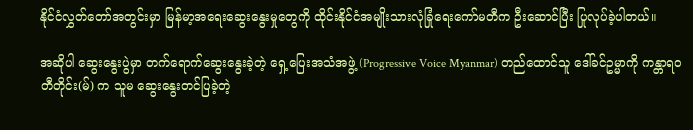နိုင်ငံလွှတ်တော်အတွင်းမှာ မြန်မာ့အရေးဆွေးနွေးမှုတွေကို ထိုင်းနိုင်ငံအမျိုးသားလုံခြုံရေးကော်မတီက ဦးဆောင်ပြီး ပြုလုပ်ခဲ့ပါတယ်။

အဆိုပါ ဆွေးနွေးပွဲမှာ တက်ရောက်ဆွေးနွေးခဲ့တဲ့ ရှေ့ပြေးအသံအဖွဲ့ (Progressive Voice Myanmar) တည်ထောင်သူ ဒေါ်ခင်ဥမ္မာကို ကန္တာရဝတီတိုင်း(မ်) က သူမ ဆွေးနွေးတင်ပြခဲ့တဲ့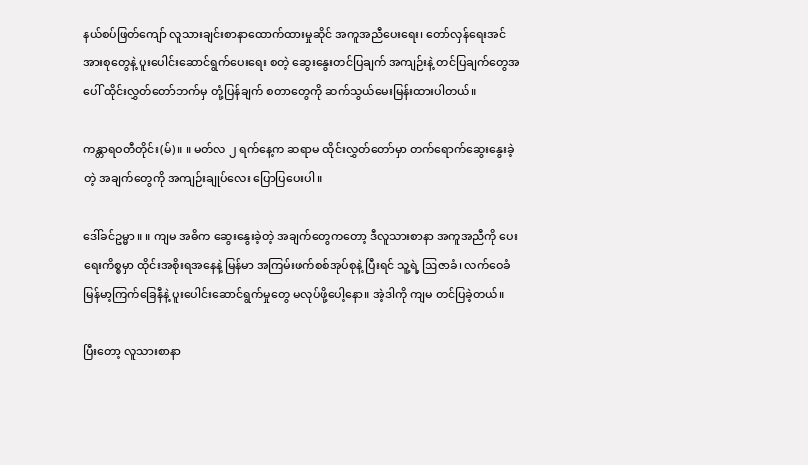နယ်စပ်ဖြတ်ကျော် လူသားချင်းစာနာထောက်ထားမှုဆိုင် အကူအညီပေးရေး၊ တော်လှန်ရေးအင်အားစုတွေနဲ့ ပူးပေါင်းဆောင်ရွက်ပေးရေး စတဲ့ ဆွေးနွေးတင်ပြချက် အကျဉ်းနဲ့ တင်ပြချက်တွေအပေါ် ထိုင်းလွှတ်တော်ဘက်မှ တုံ့ပြန်ချက် စတာတွေကို ဆက်သွယ်မေးမြန်းထားပါတယ်။

ကန္တာရဝတီတိုင်း(မ်) ။ ။ မတ်လ ၂ ရက်နေ့က ဆရာမ ထိုင်းလွှတ်တော်မှာ တက်ရောက်ဆွေးနွေးခဲ့တဲ့ အချက်တွေကို အကျဉ်းချုပ်လေး ပြောပြပေးပါ။

ဒေါ်ခင်ဥမ္မာ ။ ။ ကျမ အဓိက ဆွေးနွေးခဲ့တဲ့ အချက်တွေကတော့ ဒီလူသားစာနာ အကူအညီကို ပေးရေးကိစ္စမှာ ထိုင်းအစိုးရအနေနဲ့ မြန်မာ အကြမ်းဖက်စစ်အုပ်စုနဲ့ ပြီးရင် သူ့ရဲ့ ဩဇာခံ၊ လက်ဝေခံ မြန်မာ့ကြက်ခြေနီနဲ့ ပူးပေါင်းဆောင်ရွက်မှုတွေ မလုပ်ဖို့ပေါ့နော။ အဲ့ဒါကို ကျမ တင်ပြခဲ့တယ်။

ပြီးတော့ လူသားစာနာ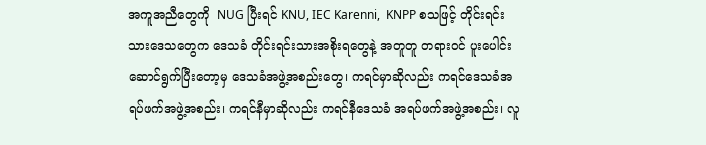အကူအညီတွေကို  NUG ပြီးရင် KNU, IEC Karenni,  KNPP စသဖြင့် တိုင်းရင်းသားဒေသတွေက ဒေသခံ တိုင်းရင်းသားအစိုးရတွေနဲ့ အတူတူ တရားဝင် ပူးပေါင်းဆောင်ရွက်ပြီးတော့မှ ဒေသခံအဖွဲ့အစည်းတွေ၊ ကရင်မှာဆိုလည်း ကရင်ဒေသခံအရပ်ဖက်အဖွဲ့အစည်း၊ ကရင်နီမှာဆိုလည်း ကရင်နီဒေသခံ အရပ်ဖက်အဖွဲ့အစည်း၊ လူ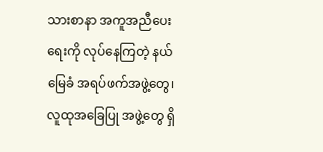သားစာနာ အကူအညီပေးရေးကို လုပ်နေကြတဲ့ နယ်မြေခံ အရပ်ဖက်အဖွဲ့တွေ၊ လူထုအခြေပြု အဖွဲ့တွေ ရှိ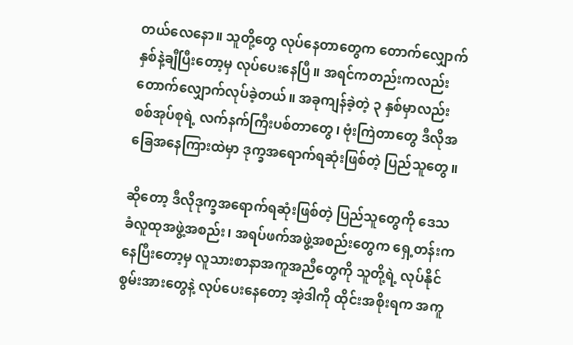တယ်လေနော။ သူတို့တွေ လုပ်နေတာတွေက တောက်လျှောက် နှစ်နဲ့ချီပြီးတော့မှ လုပ်ပေးနေပြီ။ အရင်ကတည်းကလည်း တောက်လျှောက်လုပ်ခဲ့တယ်။ အခုကျန်ခဲ့တဲ့ ၃ နှစ်မှာလည်း စစ်အုပ်စုရဲ့ လက်နက်ကြီးပစ်တာတွေ၊ ဗုံးကြဲတာတွေ ဒီလိုအခြေအနေကြားထဲမှာ ဒုက္ခအရောက်ရဆုံးဖြစ်တဲ့ ပြည်သူတွေ။

ဆိုတော့ ဒီလိုဒုက္ခအရောက်ရဆုံးဖြစ်တဲ့ ပြည်သူတွေကို ဒေသခံလူထုအဖွဲ့အစည်း၊ အရပ်ဖက်အဖွဲ့အစည်းတွေက ရှေ့တန်းကနေပြီးတော့မှ လူသားစာနာအကူအညီတွေကို သူတို့ရဲ့ လုပ်နိုင်စွမ်းအားတွေနဲ့ လုပ်ပေးနေတော့ အဲ့ဒါကို ထိုင်းအစိုးရက အကူ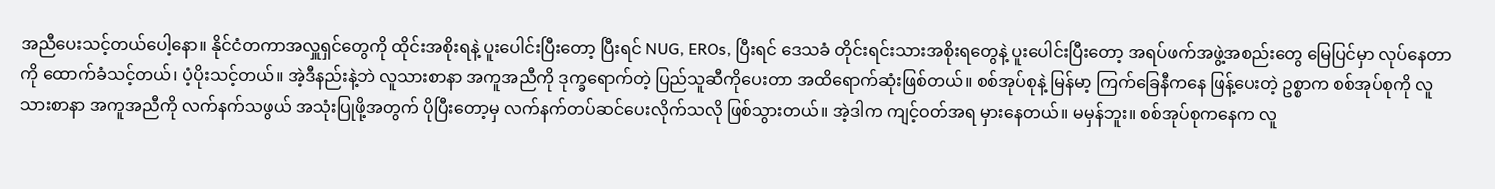အညီပေးသင့်တယ်ပေါ့နော။ နိုင်ငံတကာအလှူရှင်တွေကို ထိုင်းအစိုးရနဲ့ ပူးပေါင်းပြီးတော့ ပြီးရင် NUG, EROs, ပြီးရင် ဒေသခံ တိုင်းရင်းသားအစိုးရတွေနဲ့ ပူးပေါင်းပြီးတော့ အရပ်ဖက်အဖွဲ့အစည်းတွေ မြေပြင်မှာ လုပ်နေတာကို ထောက်ခံသင့်တယ်၊ ပံ့ပိုးသင့်တယ်။ အဲ့ဒီနည်းနဲ့ဘဲ လူသားစာနာ အကူအညီကို ဒုက္ခရောက်တဲ့ ပြည်သူဆီကိုပေးတာ အထိရောက်ဆုံးဖြစ်တယ်။ စစ်အုပ်စုနဲ့ မြန်မာ့ ကြက်ခြေနီကနေ ဖြန့်ပေးတဲ့ ဥစ္စာက စစ်အုပ်စုကို လူသားစာနာ အကူအညီကို လက်နက်သဖွယ် အသုံးပြုဖို့အတွက် ပိုပြီးတော့မှ လက်နက်တပ်ဆင်ပေးလိုက်သလို ဖြစ်သွားတယ်။ အဲ့ဒါက ကျင့်ဝတ်အရ မှားနေတယ်။ မမှန်ဘူး။ စစ်အုပ်စုကနေက လူ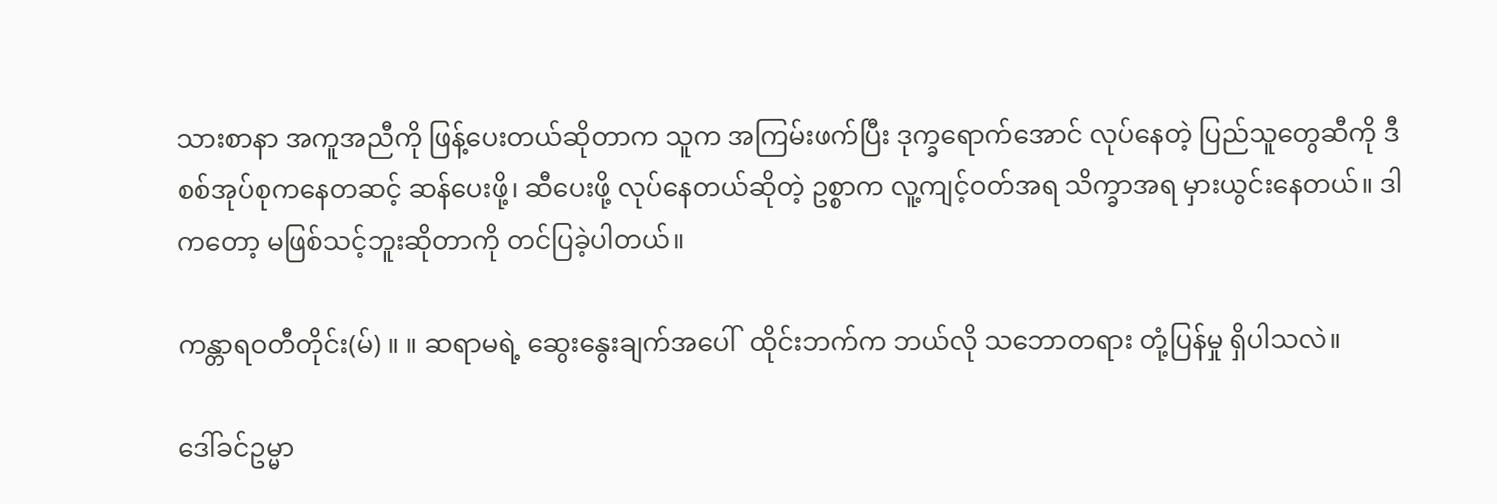သားစာနာ အကူအညီကို ဖြန့်ပေးတယ်ဆိုတာက သူက အကြမ်းဖက်ပြီး ဒုက္ခရောက်အောင် လုပ်နေတဲ့ ပြည်သူတွေဆီကို ဒီစစ်အုပ်စုကနေတဆင့် ဆန်ပေးဖို့၊ ဆီပေးဖို့ လုပ်နေတယ်ဆိုတဲ့ ဥစ္စာက လူ့ကျင့်ဝတ်အရ သိက္ခာအရ မှားယွင်းနေတယ်။ ဒါကတော့ မဖြစ်သင့်ဘူးဆိုတာကို တင်ပြခဲ့ပါတယ်။

ကန္တာရဝတီတိုင်း(မ်) ။ ။ ဆရာမရဲ့ ဆွေးနွေးချက်အပေါ်  ထိုင်းဘက်က ဘယ်လို သဘောတရား တုံ့ပြန်မှု ရှိပါသလဲ။

ဒေါ်ခင်ဥမ္မာ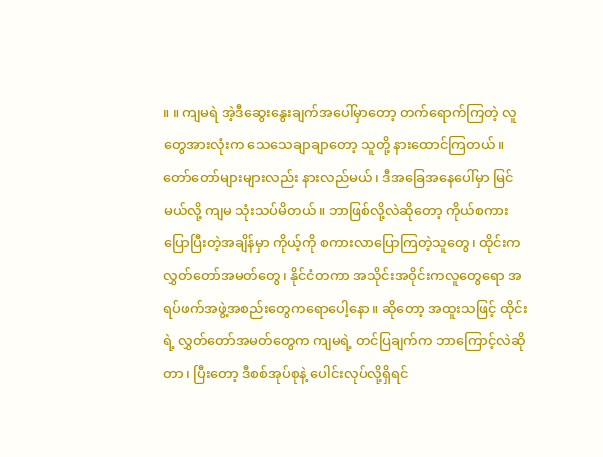။ ။ ကျမရဲ အဲ့ဒီဆွေးနွေးချက်အပေါ်မှာတော့ တက်ရောက်ကြတဲ့ လူတွေအားလုံးက သေသေချာချာတော့ သူတို့ နားထောင်ကြတယ်။ တော်တော်များများလည်း နားလည်မယ်၊ ဒီအခြေအနေပေါ်မှာ မြင်မယ်လို့ ကျမ သုံးသပ်မိတယ်။ ဘာဖြစ်လို့လဲဆိုတော့ ကိုယ်စကားပြောပြီးတဲ့အချိန်မှာ ကိုယ့်ကို စကားလာပြောကြတဲ့သူတွေ၊ ထိုင်းက လွှတ်တော်အမတ်တွေ၊ နိုင်ငံတကာ အသိုင်းအဝိုင်းကလူတွေရော အရပ်ဖက်အဖွဲ့အစည်းတွေကရောပေါ့နော။ ဆိုတော့ အထူးသဖြင့် ထိုင်းရဲ့ လွှတ်တော်အမတ်တွေက ကျမရဲ့ တင်ပြချက်က ဘာကြောင့်လဲဆိုတာ၊ ပြီးတော့ ဒီစစ်အုပ်စုနဲ့ ပေါင်းလုပ်လို့ရှိရင်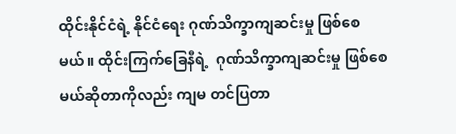ထိုင်းနိုင်ငံရဲ့ နိုင်ငံရေး ဂုဏ်သိက္ခာကျဆင်းမှု ဖြစ်စေမယ်။ ထိုင်းကြက်ခြေနီရဲ့  ဂုဏ်သိက္ခာကျဆင်းမှု ဖြစ်စေမယ်ဆိုတာကိုလည်း ကျမ တင်ပြတာ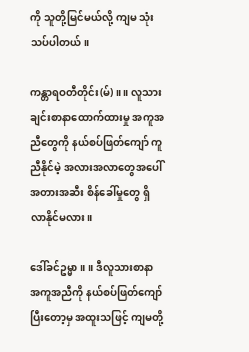ကို သူတို့မြင်မယ်လို့ ကျမ သုံးသပ်ပါတယ်။

ကန္တာရဝတီတိုင်း(မ်) ။ ။ လူသားချင်းစာနာထောက်ထားမှု အကူအညီတွေကို နယ်စပ်ဖြတ်ကျော် ကူညီနိုင်မဲ့ အလားအလာတွေအပေါ် အတားအဆီး စိန်ခေါ်မှုတွေ ရှိလာနိုင်မလား။

ဒေါ်ခင်ဥမ္မာ ။ ။ ဒီလူသားစာနာ အကူအညီကို နယ်စပ်ဖြတ်ကျော်ပြီးတော့မှ အထူးသဖြင့် ကျမတို့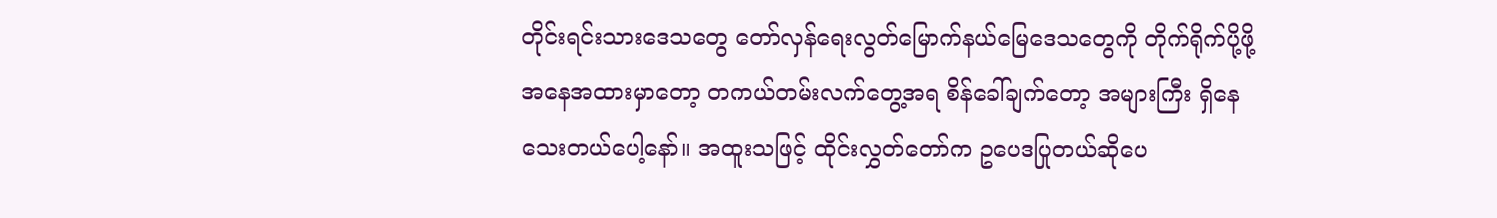တိုင်းရင်းသားဒေသတွေ တော်လှန်ရေးလွတ်မြောက်နယ်မြေဒေသတွေကို တိုက်ရိုက်ပို့ဖို့ အနေအထားမှာတော့ တကယ်တမ်းလက်တွေ့အရ စိန်ခေါ်ချက်တော့ အများကြီး ရှိနေသေးတယ်ပေါ့နော်။ အထူးသဖြင့် ထိုင်းလွှတ်တော်က ဥပေဒပြုတယ်ဆိုပေ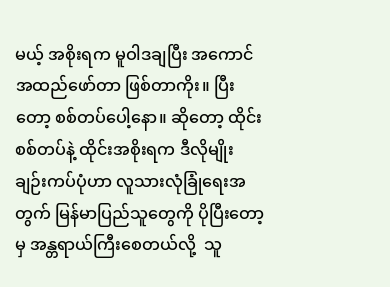မယ့် အစိုးရက မူဝါဒချပြီး အကောင်အထည်ဖော်တာ ဖြစ်တာကိုး။ ပြီးတော့ စစ်တပ်ပေါ့နော။ ဆိုတော့ ထိုင်းစစ်တပ်နဲ့ ထိုင်းအစိုးရက ဒီလိုမျိုး ချဉ်းကပ်ပုံဟာ လူသားလုံခြုံရေးအတွက် မြန်မာပြည်သူတွေကို ပိုပြီးတော့မှ အန္တရာယ်ကြီးစေတယ်လို့  သူ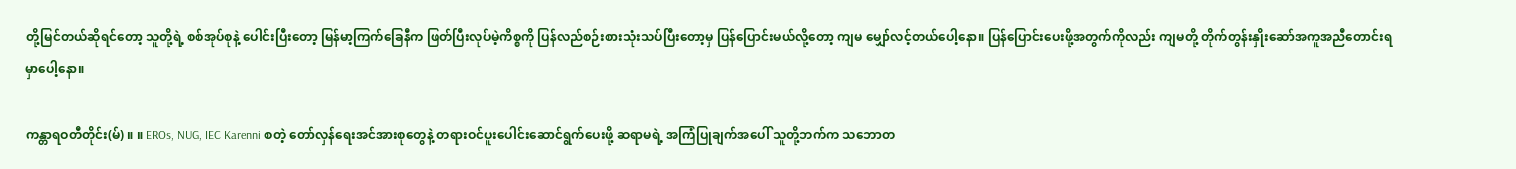တို့မြင်တယ်ဆိုရင်တော့ သူတို့ရဲ့ စစ်အုပ်စုနဲ့ ပေါင်းပြီးတော့ မြန်မာ့ကြက်ခြေနီက ဖြတ်ပြီးလုပ်မဲ့ကိစ္စကို ပြန်လည်စဉ်းစားသုံးသပ်ပြီးတော့မှ ပြန်ပြောင်းမယ်လို့တော့ ကျမ မျှော်လင့်တယ်ပေါ့နော။ ပြန်ပြောင်းပေးဖို့အတွက်ကိုလည်း ကျမတို့ တိုက်တွန်းနှိုးဆော်အကူအညီတောင်းရမှာပေါ့နော။

ကန္တာရဝတီတိုင်း(မ်) ။ ။ EROs, NUG, IEC Karenni စတဲ့ တော်လှန်ရေးအင်အားစုတွေနဲ့ တရားဝင်ပူးပေါင်းဆောင်ရွက်ပေးဖို့ ဆရာမရဲ့ အကြံပြုချက်အပေါ် သူတို့ဘက်က သဘောတ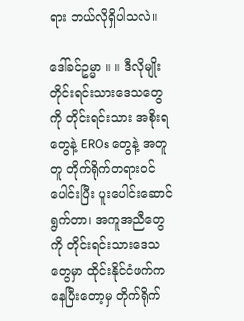ရား ဘယ်လိုရှိပါသလဲ။

ဒေါ်ခင်ဥမ္မာ ။ ။ ဒီလိုမျိုး တိုင်းရင်းသားဒေသတွေကို တိုင်းရင်းသား အစိုးရတွေနဲ့ EROs တွေနဲ့ အတူတူ တိုက်ရိုက်တရားဝင် ပေါင်းပြီး ပူးပေါင်းဆောင်ရွက်တာ၊ အကူအညီတွေကို တိုင်းရင်းသားဒေသတွေမှာ ထိုင်းနိုင်ငံဖက်ကနေပြီးတော့မှ တိုက်ရိုက်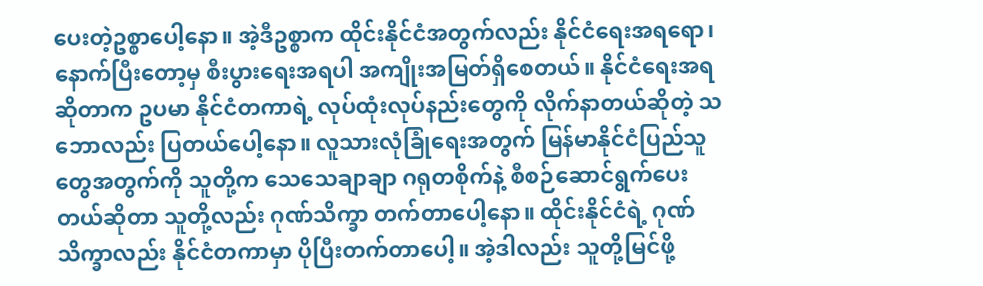ပေးတဲ့ဥစ္စာပေါ့နော။ အဲ့ဒီဥစ္စာက ထိုင်းနိုင်ငံအတွက်လည်း နိုင်ငံရေးအရရော၊ နောက်ပြီးတော့မှ စီးပွားရေးအရပါ အကျိုးအမြတ်ရှိစေတယ်။ နိုင်ငံရေးအရဆိုတာက ဥပမာ နိုင်ငံတကာရဲ့ လုပ်ထုံးလုပ်နည်းတွေကို လိုက်နာတယ်ဆိုတဲ့ သဘောလည်း ပြတယ်ပေါ့နော။ လူသားလုံခြုံရေးအတွက် မြန်မာနိုင်ငံပြည်သူတွေအတွက်ကို သူတို့က သေသေချာချာ ဂရုတစိုက်နဲ့ စီစဉ်ဆောင်ရွက်ပေးတယ်ဆိုတာ သူတို့လည်း ဂုဏ်သိက္ခာ တက်တာပေါ့နော။ ထိုင်းနိုင်ငံရဲ့ ဂုဏ်သိက္ခာလည်း နိုင်ငံတကာမှာ ပိုပြီးတက်တာပေါ့။ အဲ့ဒါလည်း သူတို့မြင်ဖို့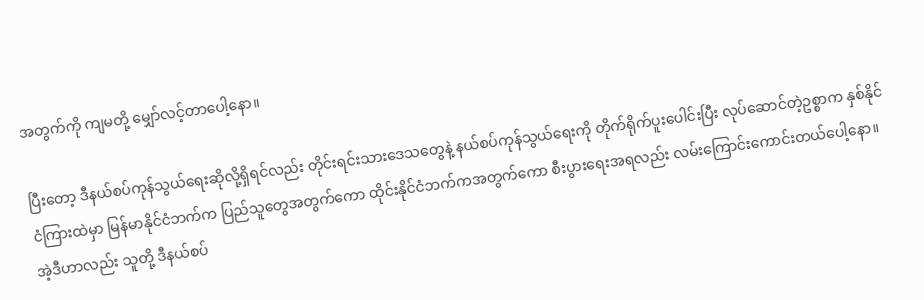အတွက်ကို ကျမတို့ မျှော်လင့်တာပေါ့နော။

ပြီးတော့ ဒီနယ်စပ်ကုန်သွယ်ရေးဆိုလို့ရှိရင်လည်း တိုင်းရင်းသားဒေသတွေနဲ့ နယ်စပ်ကုန်သွယ်ရေးကို တိုက်ရိုက်ပူးပေါင်းပြီး လုပ်ဆောင်တဲ့ဥစ္စာက နှစ်နိုင်ငံကြားထဲမှာ မြန်မာနိုင်ငံဘက်က ပြည်သူတွေအတွက်ကော ထိုင်းနိုင်ငံဘက်ကအတွက်ကော စီးပွားရေးအရလည်း လမ်းကြောင်းကောင်းတယ်ပေါ့နော။ အဲ့ဒီဟာလည်း သူတို့ ဒီနယ်စပ်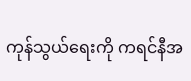ကုန်သွယ်ရေးကို ကရင်နီအ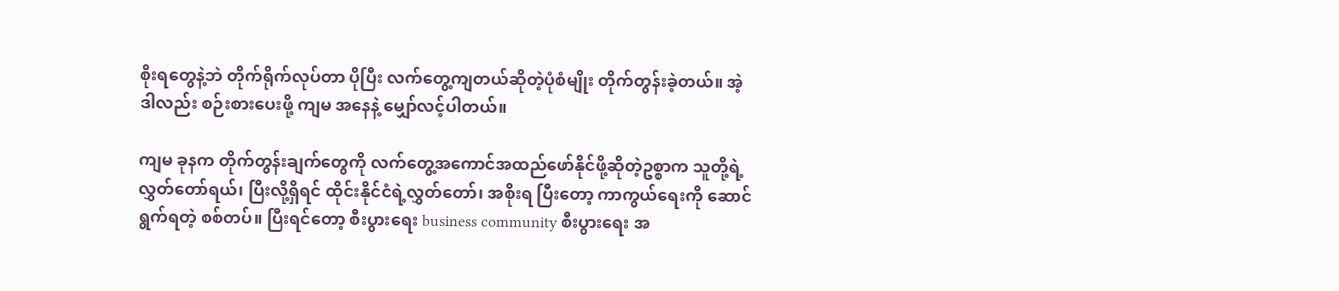စိုးရတွေနဲ့ဘဲ တိုက်ရိုက်လုပ်တာ ပိုပြီး လက်တွေ့ကျတယ်ဆိုတဲ့ပုံစံမျိုး တိုက်တွန်းခဲ့တယ်။ အဲ့ဒါလည်း စဉ်းစားပေးဖို့ ကျမ အနေနဲ့ မျှော်လင့်ပါတယ်။

ကျမ ခုနက တိုက်တွန်းချက်တွေကို လက်တွေ့အကောင်အထည်ဖော်နိုင်ဖို့ဆိုတဲ့ဥစ္စာက သူတို့ရဲ့ လွှတ်တော်ရယ်၊ ပြီးလို့ရှိရင် ထိုင်းနိုင်ငံရဲ့လွှတ်တော်၊ အစိုးရ ပြီးတော့ ကာကွယ်ရေးကို ဆောင်ရွက်ရတဲ့ စစ်တပ်။ ပြီးရင်တော့ စီးပွားရေး business community စီးပွားရေး အ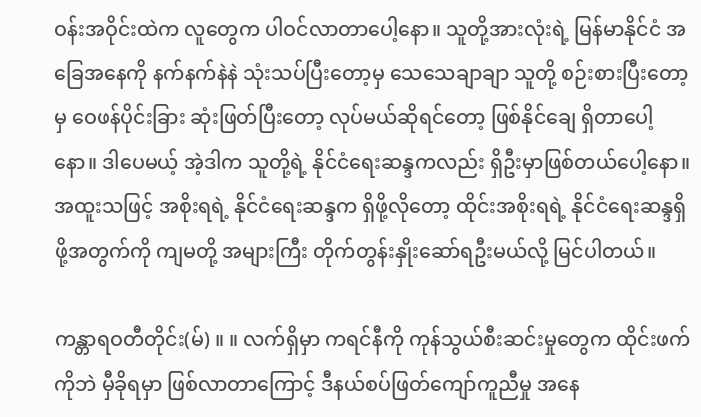ဝန်းအဝိုင်းထဲက လူတွေက ပါဝင်လာတာပေါ့နော။ သူတို့အားလုံးရဲ့ မြန်မာနိုင်ငံ အခြေအနေကို နက်နက်နဲနဲ သုံးသပ်ပြီးတော့မှ သေသေချာချာ သူတို့ စဉ်းစားပြီးတော့မှ ဝေဖန်ပိုင်းခြား ဆုံးဖြတ်ပြီးတော့ လုပ်မယ်ဆိုရင်တော့ ဖြစ်နိုင်ချေ ရှိတာပေါ့နော။ ဒါပေမယ့် အဲ့ဒါက သူတို့ရဲ့ နိုင်ငံရေးဆန္ဒကလည်း ရှိဦးမှာဖြစ်တယ်ပေါ့နော။ အထူးသဖြင့် အစိုးရရဲ့ နိုင်ငံရေးဆန္ဒက ရှိဖို့လိုတော့ ထိုင်းအစိုးရရဲ့ နိုင်ငံရေးဆန္ဒရှိဖို့အတွက်ကို ကျမတို့ အများကြီး တိုက်တွန်းနှိုးဆော်ရဦးမယ်လို့ မြင်ပါတယ်။

ကန္တာရဝတီတိုင်း(မ်) ။ ။ လက်ရှိမှာ ကရင်နီကို ကုန်သွယ်စီးဆင်းမှုတွေက ထိုင်းဖက်ကိုဘဲ မှီခိုရမှာ ဖြစ်လာတာကြောင့် ဒီနယ်စပ်ဖြတ်ကျော်ကူညီမှု အနေ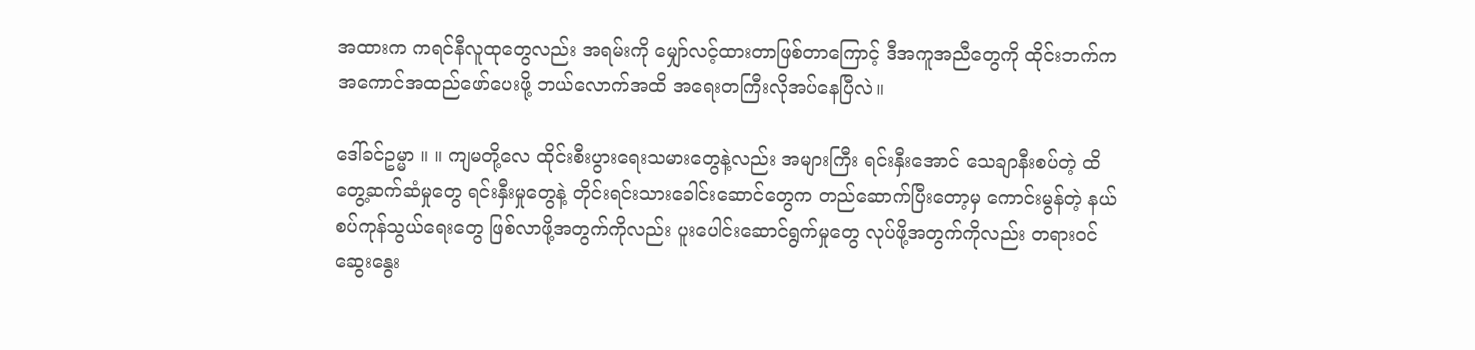အထားက ကရင်နီလူထုတွေလည်း အရမ်းကို မျှော်လင့်ထားတာဖြစ်တာကြောင့် ဒီအကူအညီတွေကို ထိုင်းဘက်က အကောင်အထည်ဖော်ပေးဖို့ ဘယ်လောက်အထိ အရေးတကြီးလိုအပ်နေပြီလဲ။

ဒေါ်ခင်ဥမ္မာ ။ ။ ကျမတို့လေ ထိုင်းစီးပွားရေးသမားတွေနဲ့လည်း အများကြီး ရင်းနှီးအောင် သေချာနီးစပ်တဲ့ ထိတွေ့ဆက်ဆံမှုတွေ ရင်းနှီးမှုတွေနဲ့ တိုင်းရင်းသားခေါင်းဆောင်တွေက တည်ဆောက်ပြီးတော့မှ ကောင်းမွန်တဲ့ နယ်စပ်ကုန်သွယ်ရေးတွေ ဖြစ်လာဖို့အတွက်ကိုလည်း ပူးပေါင်းဆောင်ရွက်မှုတွေ လုပ်ဖို့အတွက်ကိုလည်း တရားဝင်ဆွေးနွေး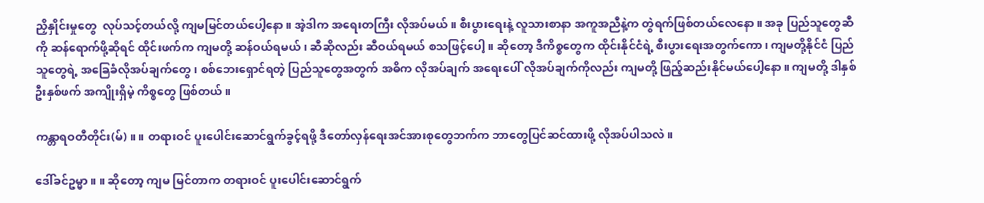ညှိနှိုင်းမှုတွေ  လုပ်သင့်တယ်လို့ ကျမမြင်တယ်ပေါ့နော။ အဲ့ဒါက အရေးတကြီး လိုအပ်မယ်။ စီးပွားရေးနဲ့ လူသားစာနာ အကူအညီနဲ့က တွဲရက်ဖြစ်တယ်လေနော။ အခု ပြည်သူတွေဆီကို ဆန်ရောက်ဖို့ဆိုရင် ထိုင်းဖက်က ကျမတို့ ဆန်ဝယ်ရမယ်၊ ဆီဆိုလည်း ဆီဝယ်ရမယ် စသဖြင့်ပေါ့။ ဆိုတော့ ဒီကိစ္စတွေက ထိုင်းနိုင်ငံရဲ့ စီးပွားရေးအတွက်ကော၊ ကျမတို့နိုင်ငံ ပြည်သူတွေရဲ့ အခြေခံလိုအပ်ချက်တွေ၊ စစ်ဘေးရှောင်ရတဲ့ ပြည်သူတွေအတွက် အဓိက လိုအပ်ချက် အရေးပေါ် လိုအပ်ချက်ကိုလည်း ကျမတို့ ဖြည့်ဆည်းနိုင်မယ်ပေါ့နော။ ကျမတို့ ဒါနှစ်ဦးနှစ်ဖက် အကျိုးရှိမဲ့ ကိစ္စတွေ ဖြစ်တယ်။

ကန္တာရဝတီတိုင်း(မ်) ။ ။ တရားဝင် ပူးပေါင်းဆောင်ရွက်ခွင့်ရဖို့ ဒီတော်လှန်ရေးအင်အားစုတွေဘက်က ဘာတွေပြင်ဆင်ထားဖို့ လိုအပ်ပါသလဲ။

ဒေါ်ခင်ဥမ္မာ ။ ။ ဆိုတော့ ကျမ မြင်တာက တရားဝင် ပူးပေါင်းဆောင်ရွက်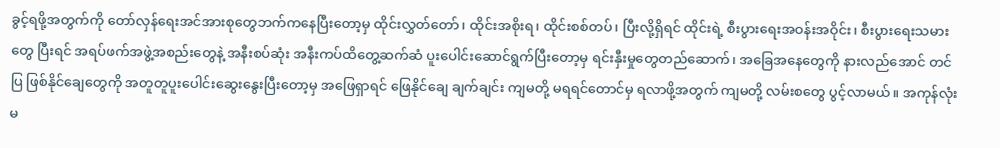ခွင့်ရဖို့အတွက်ကို တော်လှန်ရေးအင်အားစုတွေဘက်ကနေပြီးတော့မှ ထိုင်းလွှတ်တော်၊ ထိုင်းအစိုးရ၊ ထိုင်းစစ်တပ်၊ ပြီးလို့ရှိရင် ထိုင်းရဲ့ စီးပွားရေးအဝန်းအဝိုင်း၊ စီးပွားရေးသမားတွေ ပြီးရင် အရပ်ဖက်အဖွဲ့အစည်းတွေနဲ့ အနီးစပ်ဆုံး အနီးကပ်ထိတွေ့ဆက်ဆံ ပူးပေါင်းဆောင်ရွက်ပြီးတော့မှ ရင်းနှီးမှုတွေတည်ဆောက်၊ အခြေအနေတွေကို နားလည်အောင် တင်ပြ ဖြစ်နိုင်ချေတွေကို အတူတူပူးပေါင်းဆွေးနွေးပြီးတော့မှ အဖြေရှာရင် ဖြေနိုင်ချေ ချက်ချင်း ကျမတို့ မရရင်တောင်မှ ရလာဖို့အတွက် ကျမတို့ လမ်းစတွေ ပွင့်လာမယ်။ အကုန်လုံးမ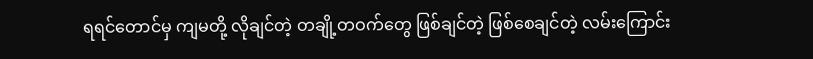ရရင်တောင်မှ ကျမတို့ လိုချင်တဲ့ တချို့တဝက်တွေ ဖြစ်ချင်တဲ့ ဖြစ်စေချင်တဲ့ လမ်းကြောင်း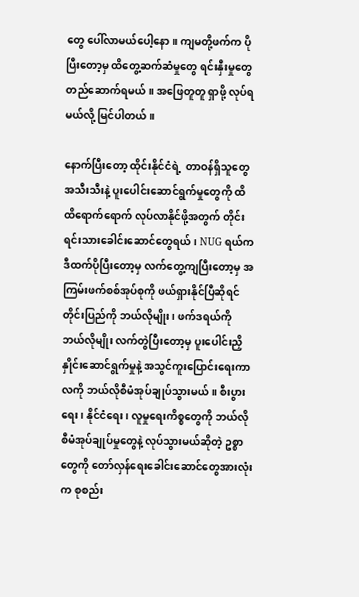တွေ ပေါ်လာမယ်ပေါ့နော။ ကျမတို့ဖက်က ပိုပြီးတော့မှ ထိတွေ့ဆက်ဆံမှုတွေ ရင်းနှီးမှုတွေ တည်ဆောက်ရမယ်။ အဖြေတူတူ ရှာဖို့ လုပ်ရမယ်လို့ မြင်ပါတယ်။

နောက်ပြီးတော့ ထိုင်းနိုင်ငံရဲ့  တာဝန်ရှိသူတွေအသီးသီးနဲ့ ပူးပေါင်းဆောင်ရွက်မှုတွေကို ထိထိရောက်ရောက် လုပ်လာနိုင်ဖို့အတွက် တိုင်းရင်းသားခေါင်းဆောင်တွေရယ်၊ NUG ရယ်က ဒီထက်ပိုပြီးတော့မှ လက်တွေ့ကျပြီးတော့မှ အကြမ်းဖက်စစ်အုပ်စုကို ဖယ်ရှားနိုင်ပြီဆိုရင် တိုင်းပြည်ကို ဘယ်လိုမျိုး၊ ဖက်ဒရယ်ကို ဘယ်လိုမျိုး လက်တွဲပြီးတော့မှ ပူးပေါင်းညှိနှိုင်းဆောင်ရွက်မှုနဲ့ အသွင်ကူးပြောင်းရေးကာလကို ဘယ်လိုစီမံအုပ်ချုပ်သွားမယ်။ စီးပွားရေး၊ နိုင်ငံရေး၊ လူမှုရေးကိစ္စတွေကို ဘယ်လိုစီမံအုပ်ချုပ်မှုတွေနဲ့ လုပ်သွားမယ်ဆိုတဲ့ ဥစ္စာတွေကို တော်လှန်ရေးခေါင်းဆောင်တွေအားလုံးက စုစည်း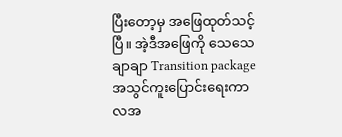ပြီးတော့မှ အဖြေထုတ်သင့်ပြီ။ အဲ့ဒီအဖြေကို သေသေချာချာ Transition package အသွင်ကူးပြောင်းရေးကာလအ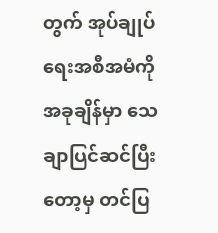တွက် အုပ်ချုပ်ရေးအစီအမံကို အခုချိန်မှာ သေချာပြင်ဆင်ပြီးတော့မှ တင်ပြ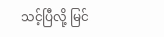သင့်ပြီလို့ မြင်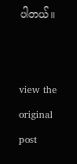ပါတယ်။


view the original post